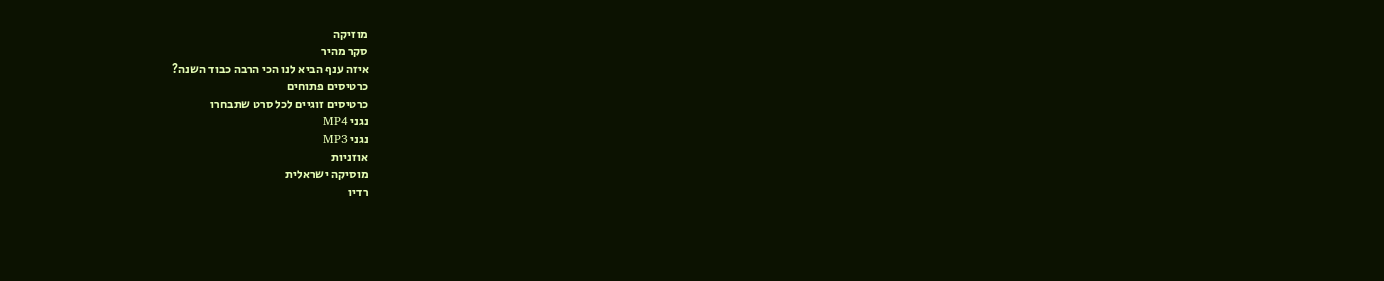מוזיקה
סקר מהיר
איזה ענף הביא לנו הכי הרבה כבוד השנה?
כרטיסים פתוחים
כרטיסים זוגיים לכל סרט שתבחרו
נגני MP4
נגני MP3
אוזניות
מוסיקה ישראלית
רדיו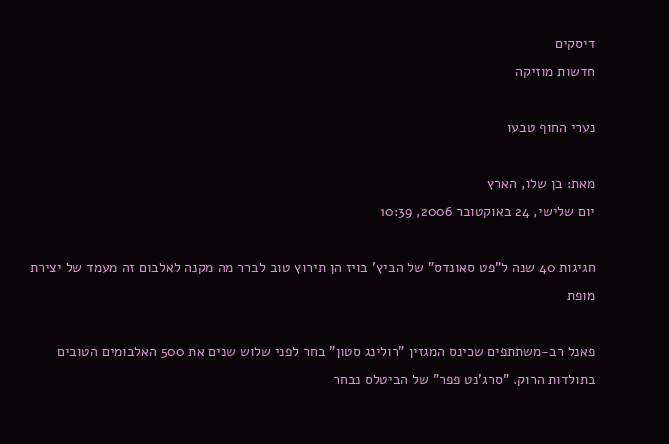דיסקים
חדשות מוזיקה

נערי החוף טבעו

מאת: בן שלו, הארץ
יום שלישי, 24 באוקטובר 2006, 10:39

חגיגות 40 שנה ל"פט סאונדס" של הביץ' בויז הן תירוץ טוב לברר מה מקנה לאלבום זה מעמד של יצירת מופת

פאנל רב-משתתפים שכינס המגזין "רולינג סטון" בחר לפני שלוש שנים את 500 האלבומים הטובים בתולדות הרוק. "סרג'נט פפר" של הביטלס נבחר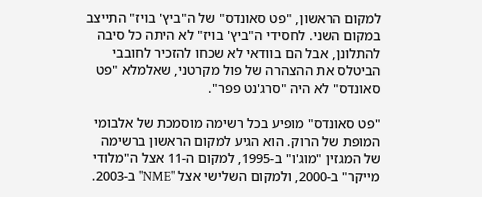למקום הראשון, "פט סאונדס" של ה"ביץ' בויז" התייצב במקום השני. לחסידי ה"ביץ' בויז" לא היתה כל סיבה להתלונן, אבל הם בוודאי לא שכחו להזכיר לחובבי הביטלס את ההצהרה של פול מקרטני, שאלמלא "פט סאונדס" לא היה "סרג'נט פפר".

"פט סאונדס" מופיע בכל רשימה מוסמכת של אלבומי המופת של הרוק. הוא הגיע למקום הראשון ברשימה של המגזין "מוג'ו" ב-1995, למקום ה-11 אצל ה"מלודי מייקר" ב-2000, ולמקום השלישי אצל "NME" ב-2003.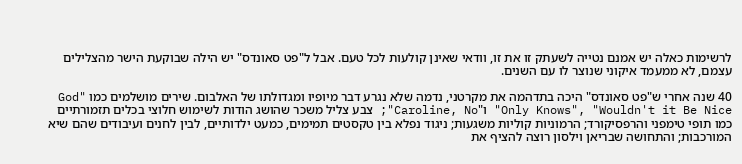לרשימות כאלה יש אמנם נטייה לשעתק זו את זו, וודאי שאינן קולעות לכל טעם. אבל ל"פט סאונדס" יש הילה שבוקעת הישר מהצלילים עצמם, לא ממעמד איקוני שנוצר לו עם השנים.

40 שנה אחרי ש"פט סאונדס" היכה בתדהמה את מקרטני, נדמה שלא נגרע דבר מיופיו ומגדולתו של האלבום. שירים מושלמים כמו "God Only Knows", "Wouldn't it Be Nice" ו"Caroline, No"; צבע צליל משכר שהושג הודות לשימוש חלוצי בכלים תזמורתיים כמו תופי טימפני והרפסיקורד; הרמוניות קוליות משגעות; ניגוד נפלא בין טקסטים תמימים, כמעט ילדותיים, לבין לחנים ועיבודים שהם שיא המורכבות; והתחושה שבריאן וילסון רוצה להציף את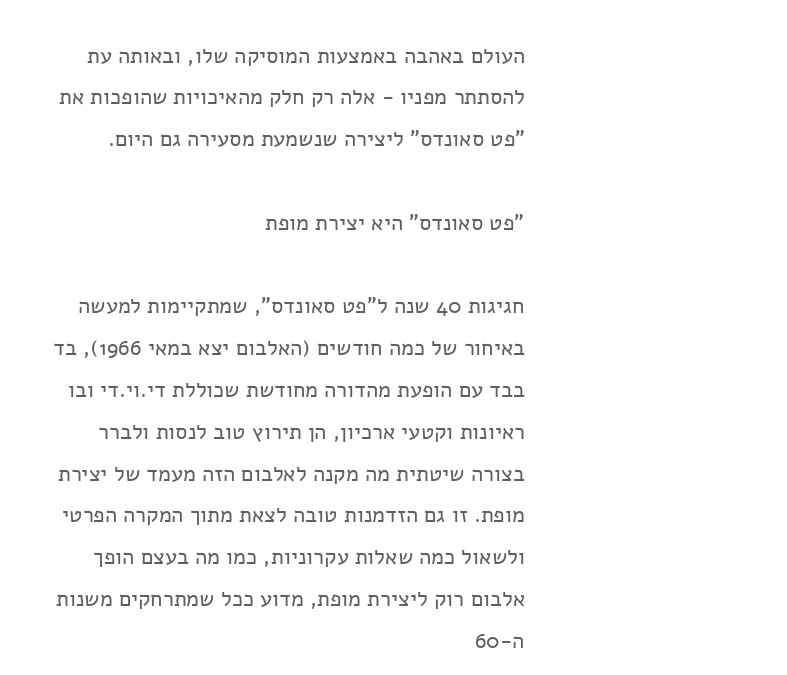העולם באהבה באמצעות המוסיקה שלו, ובאותה עת להסתתר מפניו - אלה רק חלק מהאיכויות שהופכות את "פט סאונדס" ליצירה שנשמעת מסעירה גם היום.

"פט סאונדס" היא יצירת מופת

חגיגות 40 שנה ל"פט סאונדס", שמתקיימות למעשה באיחור של כמה חודשים (האלבום יצא במאי 1966), בד בבד עם הופעת מהדורה מחודשת שכוללת די.וי.די ובו ראיונות וקטעי ארכיון, הן תירוץ טוב לנסות ולברר בצורה שיטתית מה מקנה לאלבום הזה מעמד של יצירת מופת. זו גם הזדמנות טובה לצאת מתוך המקרה הפרטי ולשאול כמה שאלות עקרוניות, כמו מה בעצם הופך אלבום רוק ליצירת מופת, מדוע ככל שמתרחקים משנות ה-60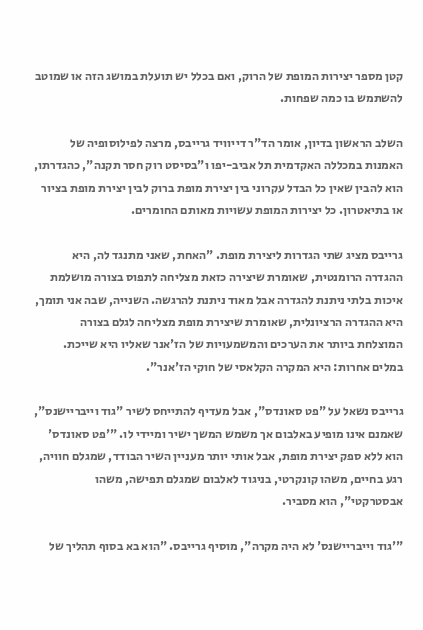קטן מספר יצירות המופת של הרוק, ואם בכלל יש תועלת במושג הזה או שמוטב להשתמש בו כמה שפחות.

השלב הראשון בדיון, אומר הד"ר דייוויד גרייבס, מרצה לפילוסופיה של האמנות במכללה האקדמית תל אביב-יפו ו"בסיסט רוק חסר תקנה", כהגדרתו, הוא להבין שאין כל הבדל עקרוני בין יצירת מופת ברוק לבין יצירת מופת בציור או בתיאטרון. כל יצירות המופת עשויות מאותם החומרים.

גרייבס מציג שתי הגדרות ליצירת מופת. "האחת, שאני מתנגד לה, היא ההגדרה הרומנטית, שאומרת שיצירה כזאת מצליחה לתפוס בצורה מושלמת איכות בלתי ניתנת להגדרה אבל מאוד ניתנת להרגשה. השנייה, שבה אני תומך, היא ההגדרה הרציונלית, שאומרת שיצירת מופת מצליחה לגלם בצורה המוצלחת ביותר את הערכים והמשמעויות של הז'אנר שאליו היא שייכת. במלים אחרות: היא המקרה הקלאסי של חוקי הז'אנר".

גרייבס נשאל על "פט סאונדס", אבל מעדיף להתייחס לשיר "גוד וייבריישנס", שאמנם אינו מופיע באלבום אך משמש המשך ישיר ומיידי לו. "'פט סאונדס' הוא ללא ספק יצירת מופת, אבל אותי יותר מעניין השיר הבודד, שמגלם חוויה, רגע בחיים, משהו קונקרטי, בניגוד לאלבום שמגלם תפישה, משהו אבסטרקטי", הוא מסביר.

"'גוד וייבריישנס' לא היה מקרה", מוסיף גרייבס. "הוא בא בסוף תהליך של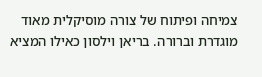צמיחה ופיתוח של צורה מוסיקלית מאוד מוגדרת וברורה. בריאן וילסון כאילו המציא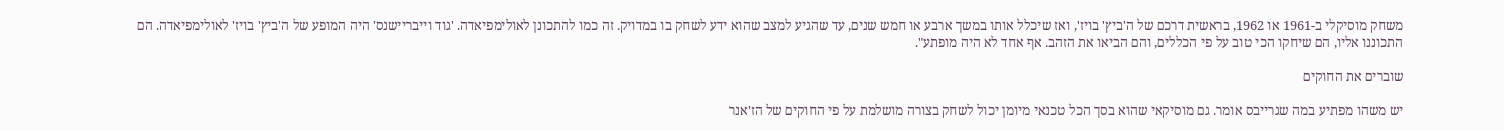משחק מוסיקלי ב-1961 או 1962, בראשית דרכם של ה'ביץ' בויז', ואז שיכלל אותו במשך ארבע או חמש שנים, עד שהגיע למצב שהוא ידע לשחק בו במדויק. זה כמו להתכונן לאולימפיאדה. 'גוד וייבריישנס' היה המופע של ה'ביץ' בויז' לאולימפיאדה. הם התכוננו אליו, הם שיחקו הכי טוב על פי הכללים, והם הביאו את הזהב. אף אחד לא היה מופתע".

שוברים את החוקים

יש משהו מפתיע במה שגרייבס אומר. גם מוסיקאי שהוא בסך הכל טכנאי מיומן יכול לשחק בצורה מושלמת על פי החוקים של הז'אנר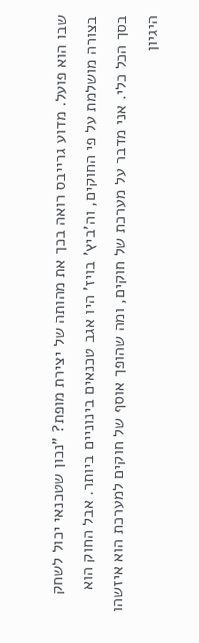שבו הוא פועל. מדוע גרייבס רואה בכך את מהותה של יצירת מופת? "נכון שטכנאי יכול לשחק בצורה מושלמת על פי החוקים, וה'ביץ' בויז' היו אגב טכנאים בינוניים ביותר. אבל החוק הוא בסך הכל כלי. אני מדבר על מערכת של חוקים, ומה שהופך אוסף של חוקים למערכת הוא איזשהו היגיון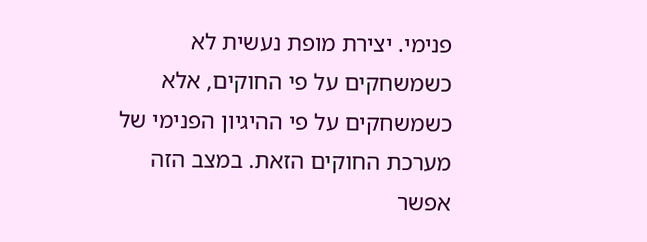פנימי. יצירת מופת נעשית לא כשמשחקים על פי החוקים, אלא כשמשחקים על פי ההיגיון הפנימי של מערכת החוקים הזאת. במצב הזה אפשר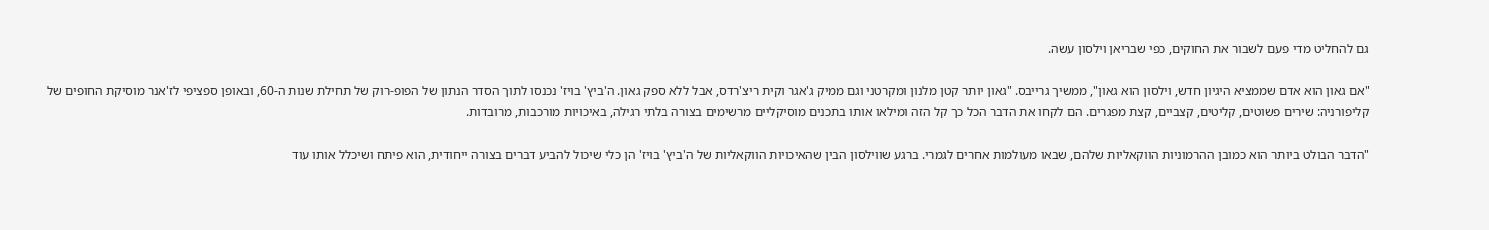גם להחליט מדי פעם לשבור את החוקים, כפי שבריאן וילסון עשה.

"אם גאון הוא אדם שממציא היגיון חדש, וילסון הוא גאון", ממשיך גרייבס. "גאון יותר קטן מלנון ומקרטני וגם ממיק ג'אגר וקית ריצ'רדס, אבל ללא ספק גאון. ה'ביץ' בויז' נכנסו לתוך הסדר הנתון של הפופ-רוק של תחילת שנות ה-60, ובאופן ספציפי לז'אנר מוסיקת החופים של קליפורניה: שירים פשוטים, קליטים, קצביים, קצת מפגרים. הם לקחו את הדבר הכל כך קל הזה ומילאו אותו בתכנים מוסיקליים מרשימים בצורה בלתי רגילה, באיכויות מורכבות, מרובדות.

"הדבר הבולט ביותר הוא כמובן ההרמוניות הווקאליות שלהם, שבאו מעולמות אחרים לגמרי. ברגע שווילסון הבין שהאיכויות הווקאליות של ה'ביץ' בויז' הן כלי שיכול להביע דברים בצורה ייחודית, הוא פיתח ושיכלל אותו עוד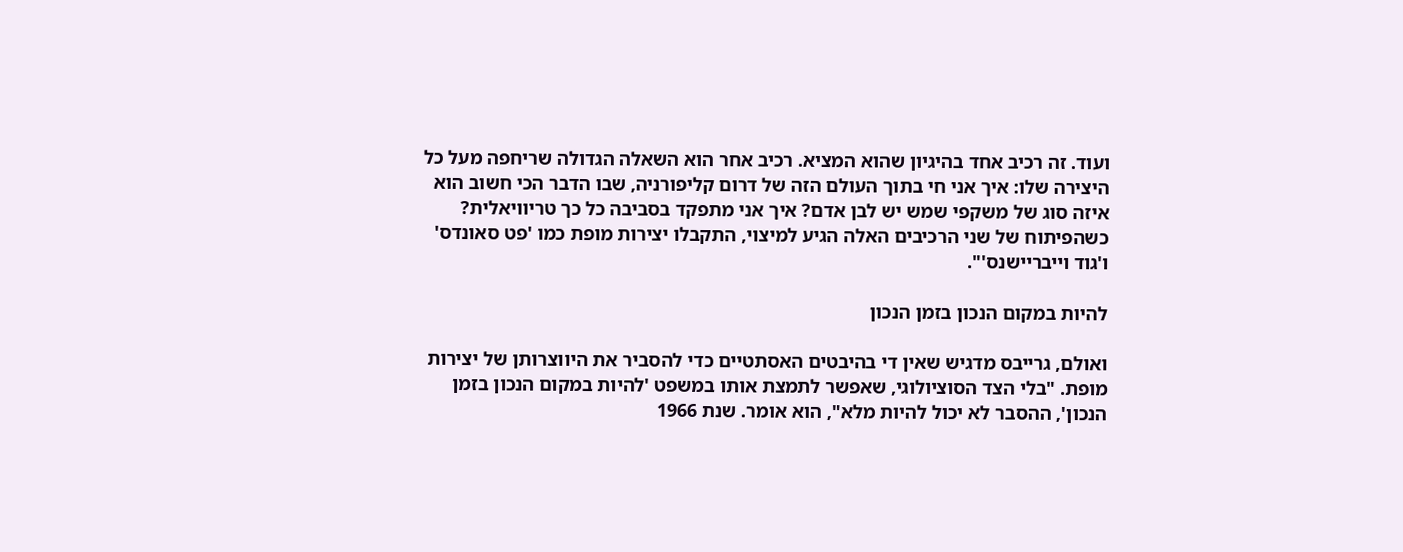ועוד. זה רכיב אחד בהיגיון שהוא המציא. רכיב אחר הוא השאלה הגדולה שריחפה מעל כל היצירה שלו: איך אני חי בתוך העולם הזה של דרום קליפורניה, שבו הדבר הכי חשוב הוא איזה סוג של משקפי שמש יש לבן אדם? איך אני מתפקד בסביבה כל כך טריוויאלית? כשהפיתוח של שני הרכיבים האלה הגיע למיצוי, התקבלו יצירות מופת כמו 'פט סאונדס' ו'גוד וייבריישנס'".

להיות במקום הנכון בזמן הנכון

ואולם, גרייבס מדגיש שאין די בהיבטים האסתטיים כדי להסביר את היווצרותן של יצירות מופת. "בלי הצד הסוציולוגי, שאפשר לתמצת אותו במשפט 'להיות במקום הנכון בזמן הנכון', ההסבר לא יכול להיות מלא", הוא אומר. שנת 1966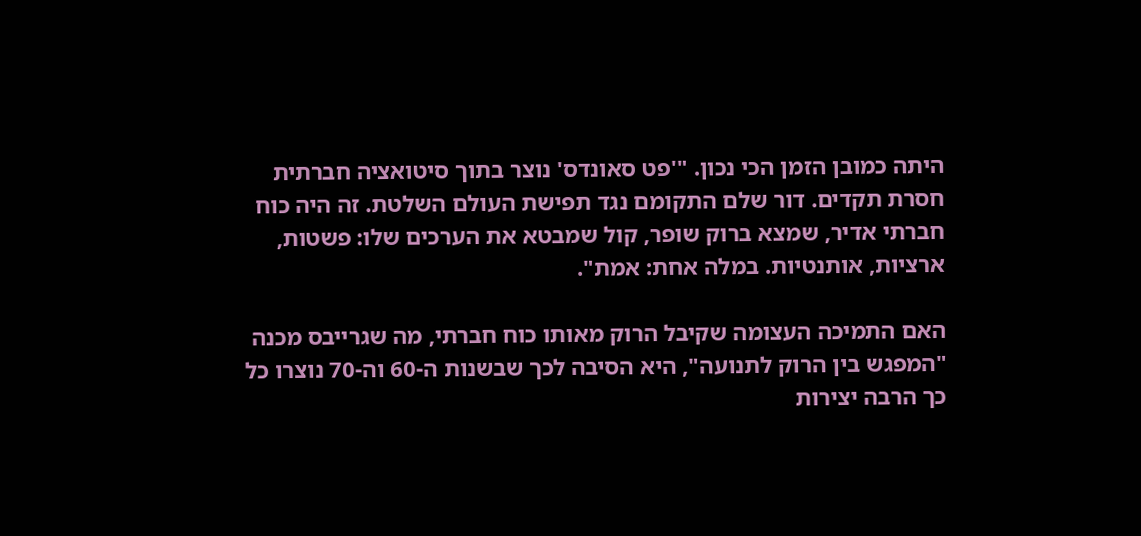היתה כמובן הזמן הכי נכון. "'פט סאונדס' נוצר בתוך סיטואציה חברתית חסרת תקדים. דור שלם התקומם נגד תפישת העולם השלטת. זה היה כוח חברתי אדיר, שמצא ברוק שופר, קול שמבטא את הערכים שלו: פשטות, ארציות, אותנטיות. במלה אחת: אמת".

האם התמיכה העצומה שקיבל הרוק מאותו כוח חברתי, מה שגרייבס מכנה "המפגש בין הרוק לתנועה", היא הסיבה לכך שבשנות ה-60 וה-70 נוצרו כל כך הרבה יצירות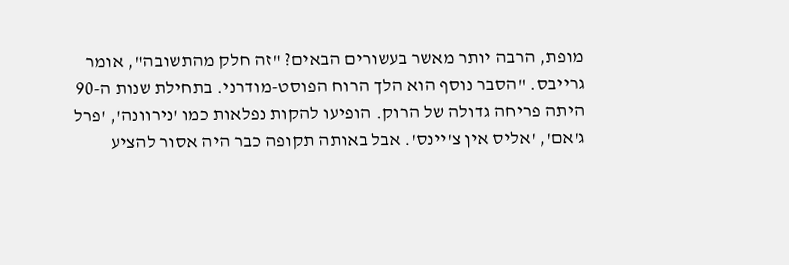מופת, הרבה יותר מאשר בעשורים הבאים? "זה חלק מהתשובה", אומר גרייבס. "הסבר נוסף הוא הלך הרוח הפוסט-מודרני. בתחילת שנות ה-90 היתה פריחה גדולה של הרוק. הופיעו להקות נפלאות כמו 'נירוונה', 'פרל ג'אם', 'אליס אין צ'יינס'. אבל באותה תקופה כבר היה אסור להציע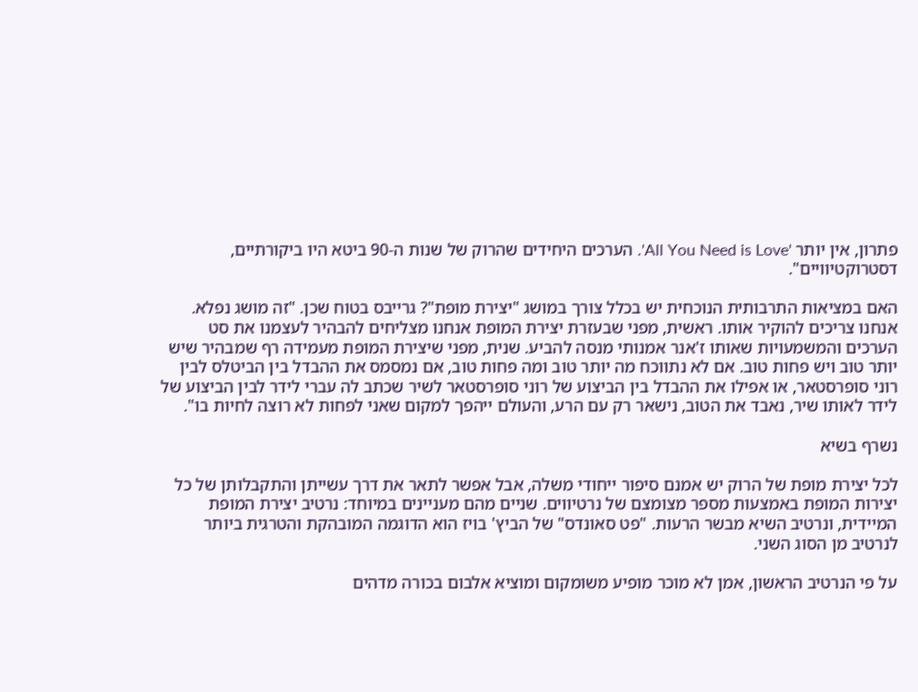פתרון, אין יותר 'All You Need is Love'. הערכים היחידים שהרוק של שנות ה-90 ביטא היו ביקורתיים, דסטרוקטיוויים".

האם במציאות התרבותית הנוכחית יש בכלל צורך במושג "יצירת מופת"? גרייבס בטוח שכן. "זה מושג נפלא. אנחנו צריכים להוקיר אותו. ראשית, מפני שבעזרת יצירת המופת אנחנו מצליחים להבהיר לעצמנו את סט הערכים והמשמעויות שאותו ז'אנר אמנותי מנסה להביע. שנית, מפני שיצירת המופת מעמידה רף שמבהיר שיש יותר טוב ויש פחות טוב. אם לא נתווכח מה יותר טוב ומה פחות טוב, אם נמסמס את ההבדל בין הביטלס לבין רוני סופרסטאר, או אפילו את ההבדל בין הביצוע של רוני סופרסטאר לשיר שכתב לה עברי לידר לבין הביצוע של לידר לאותו שיר, נאבד את הטוב, נישאר רק עם הרע, והעולם ייהפך למקום שאני לפחות לא רוצה לחיות בו".

נשרף בשיא

לכל יצירת מופת של הרוק יש אמנם סיפור ייחודי משלה, אבל אפשר לתאר את דרך עשייתן והתקבלותן של כל יצירות המופת באמצעות מספר מצומצם של נרטיווים. שניים מהם מעניינים במיוחד: נרטיב יצירת המופת המיידית, ונרטיב השיא מבשר הרעות. "פט סאונדס" של הביץ' בויז הוא הדוגמה המובהקת והטרגית ביותר לנרטיב מן הסוג השני.

על פי הנרטיב הראשון, אמן לא מוכר מופיע משומקום ומוציא אלבום בכורה מדהים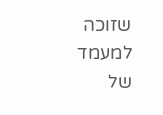שזוכה למעמד של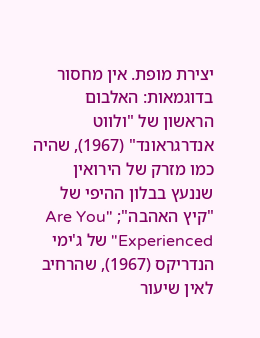יצירת מופת. אין מחסור בדוגמאות: האלבום הראשון של "ולווט אנדרגראונד" (1967), שהיה כמו מזרק של הירואין שננעץ בבלון ההיפי של "קיץ האהבה"; "Are You Experienced" של ג'ימי הנדריקס (1967), שהרחיב לאין שיעור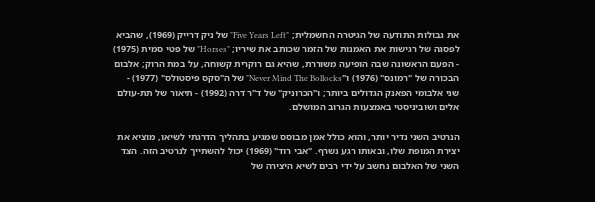את גבולות התודעה של הגיטרה החשמלית; "Five Years Left" של ניק דרייק (1969), שהביא לפסגה של רגישות את האמנות של הזמר שכותב את שיריו; "Horses" של פטי סמית (1975) - הפעם הראשונה שבה הופיעה משוררת, שהיא גם רוקרית קשוחה, על במת הרוק; אלבום הבכורה של "רמונס" (1976) ו"Never Mind The Bollocks" של ה"סקס פיסטולס" (1977) - שני אלבומי הפאנק הגדולים ביותר; ו"הכרוניק" של ד"ר דרה (1992) - תיאור של תת-עולם אלים ושוביניסטי באמצעות הגרוב המושלם.

הנרטיב השני נדיר יותר, והוא כולל אמן מבוסס שמגיע בתהליך הדרגתי לשיאו, מוציא את יצירת המופת שלו, ובאותו רגע נשרף. "אבי רוד" (1969) יכול להשתייך לנרטיב הזה. הצד השני של האלבום נחשב על ידי רבים לשיא היצירה של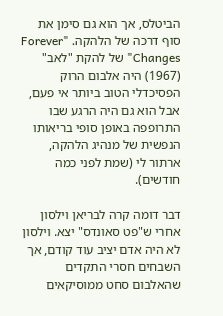הביטלס, אך הוא גם סימן את סוף דרכה של הלהקה. "Forever Changes" של להקת "לאב" (1967) היה אלבום הרוק הפסיכדלי הטוב ביותר אי פעם, אבל הוא גם היה הרגע שבו התרופפה באופן סופי בריאותו הנפשית של מנהיג הלהקה, ארתור לי (שמת לפני כמה חודשים).

דבר דומה קרה לבריאן וילסון אחרי ש"פט סאונדס" יצא. וילסון לא היה אדם יציב עוד קודם, אך השבחים חסרי התקדים שהאלבום סחט ממוסיקאים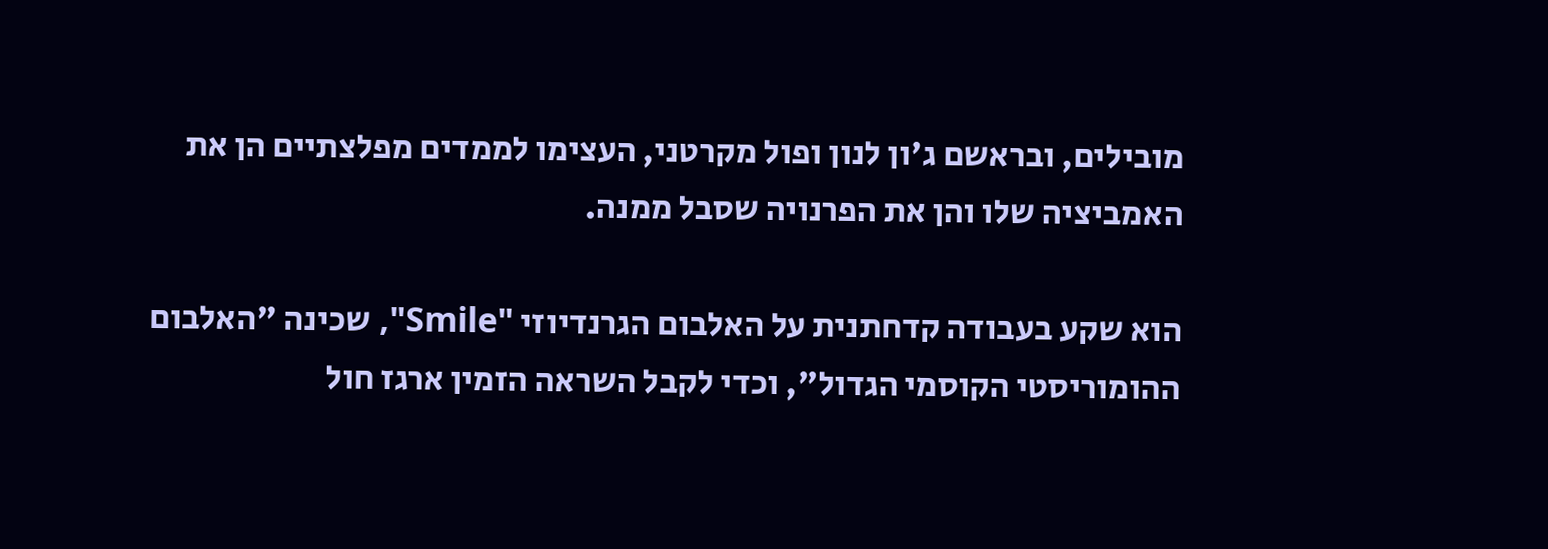מובילים, ובראשם ג'ון לנון ופול מקרטני, העצימו לממדים מפלצתיים הן את האמביציה שלו והן את הפרנויה שסבל ממנה.

הוא שקע בעבודה קדחתנית על האלבום הגרנדיוזי "Smile", שכינה "האלבום ההומוריסטי הקוסמי הגדול", וכדי לקבל השראה הזמין ארגז חול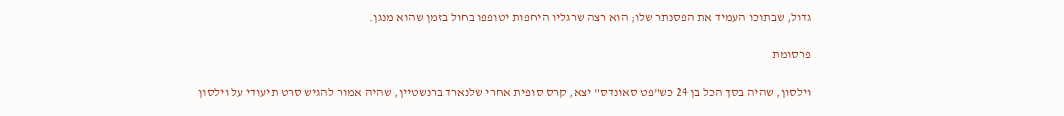גדול, שבתוכו העמיד את הפסנתר שלו; הוא רצה שרגליו היחפות יטופפו בחול בזמן שהוא מנגן.

פרסומת

וילסון, שהיה בסך הכל בן 24 כש"פט סאונדס" יצא, קרס סופית אחרי שלנארד ברנשטיין, שהיה אמור להגיש סרט תיעודי על וילסון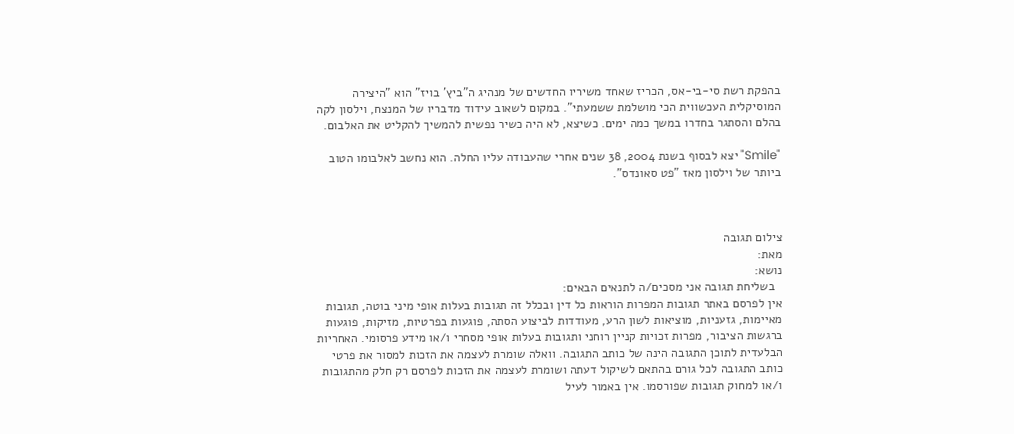בהפקת רשת סי-בי-אס, הכריז שאחד משיריו החדשים של מנהיג ה"ביץ' בויז" הוא "היצירה המוסיקלית העכשווית הכי מושלמת ששמעתי". במקום לשאוב עידוד מדבריו של המנצח, וילסון לקה בהלם והסתגר בחדרו במשך כמה ימים. כשיצא, לא היה כשיר נפשית להמשיך להקליט את האלבום.

"Smile" יצא לבסוף בשנת 2004, 38 שנים אחרי שהעבודה עליו החלה. הוא נחשב לאלבומו הטוב ביותר של וילסון מאז "פט סאונדס".



צילום תגובה
מאת:
נושא:
  בשליחת תגובה אני מסכים/ה לתנאים הבאים:
אין לפרסם באתר תגובות המפרות הוראות כל דין ובכלל זה תגובות בעלות אופי מיני בוטה, תגובות מאיימות, גזעניות, מוציאות לשון הרע, מעודדות לביצוע הסתה, פוגעות בפרטיות, מזיקות, פוגעות ברגשות הציבור, מפרות זכויות קניין רוחני ותגובות בעלות אופי מסחרי ו/או מידע פרסומי. האחריות הבלעדית לתוכן התגובה הינה של כותב התגובה. וואלה שומרת לעצמה את הזכות למסור את פרטי כותב התגובה לכל גורם בהתאם לשיקול דעתה ושומרת לעצמה את הזכות לפרסם רק חלק מהתגובות ו/או למחוק תגובות שפורסמו. אין באמור לעיל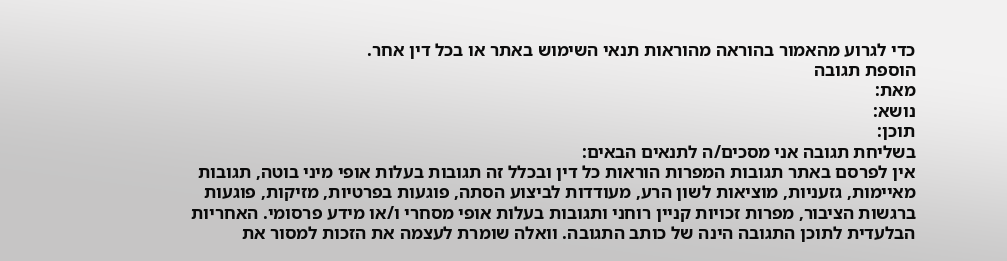כדי לגרוע מהאמור בהוראה מהוראות תנאי השימוש באתר או בכל דין אחר.
הוספת תגובה
מאת:
נושא:
תוכן:
בשליחת תגובה אני מסכים/ה לתנאים הבאים:
אין לפרסם באתר תגובות המפרות הוראות כל דין ובכלל זה תגובות בעלות אופי מיני בוטה, תגובות מאיימות, גזעניות, מוציאות לשון הרע, מעודדות לביצוע הסתה, פוגעות בפרטיות, מזיקות, פוגעות ברגשות הציבור, מפרות זכויות קניין רוחני ותגובות בעלות אופי מסחרי ו/או מידע פרסומי. האחריות הבלעדית לתוכן התגובה הינה של כותב התגובה. וואלה שומרת לעצמה את הזכות למסור את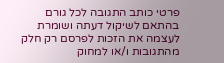פרטי כותב התגובה לכל גורם בהתאם לשיקול דעתה ושומרת לעצמה את הזכות לפרסם רק חלק מהתגובות ו/או למחוק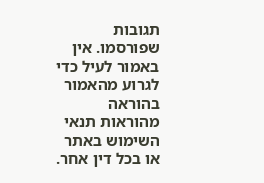תגובות שפורסמו. אין באמור לעיל כדי לגרוע מהאמור בהוראה מהוראות תנאי השימוש באתר או בכל דין אחר.